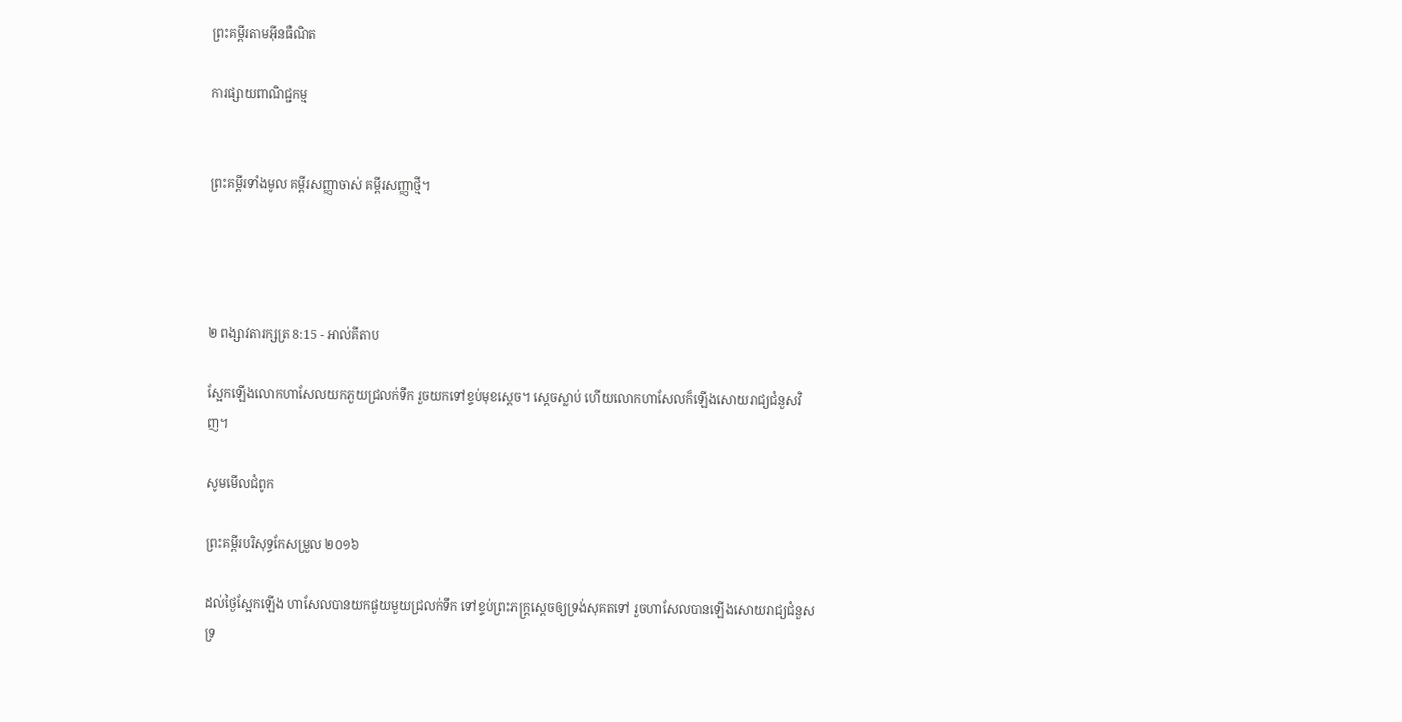ព្រះគម្ពីរតាមអ៊ីនធឺណិត

ការផ្សាយពាណិជ្ជកម្ម


ព្រះគម្ពីរទាំងមូល គម្ពីរសញ្ញាចាស់ គម្ពីរសញ្ញាថ្មី។




២ ពង្សាវ‌តារ‌ក្សត្រ 8:15 - អាល់គីតាប

ស្អែកឡើងលោកហាសែលយកភួយជ្រលក់ទឹក រួចយកទៅខ្ទប់មុខស្តេច។ ស្តេចស្លាប់ ហើយលោកហាសែលក៏ឡើងសោយរាជ្យជំនួសវិញ។

សូមមើលជំពូក

ព្រះគម្ពីរបរិសុទ្ធកែសម្រួល ២០១៦

ដល់ថ្ងៃស្អែកឡើង ហាសែលបានយកផួយមួយជ្រលក់ទឹក ទៅខ្ទប់ព្រះ‌ភក្ត្រស្តេចឲ្យទ្រង់សុគតទៅ រួចហាសែលបានឡើងសោយ‌រាជ្យជំនួសទ្រ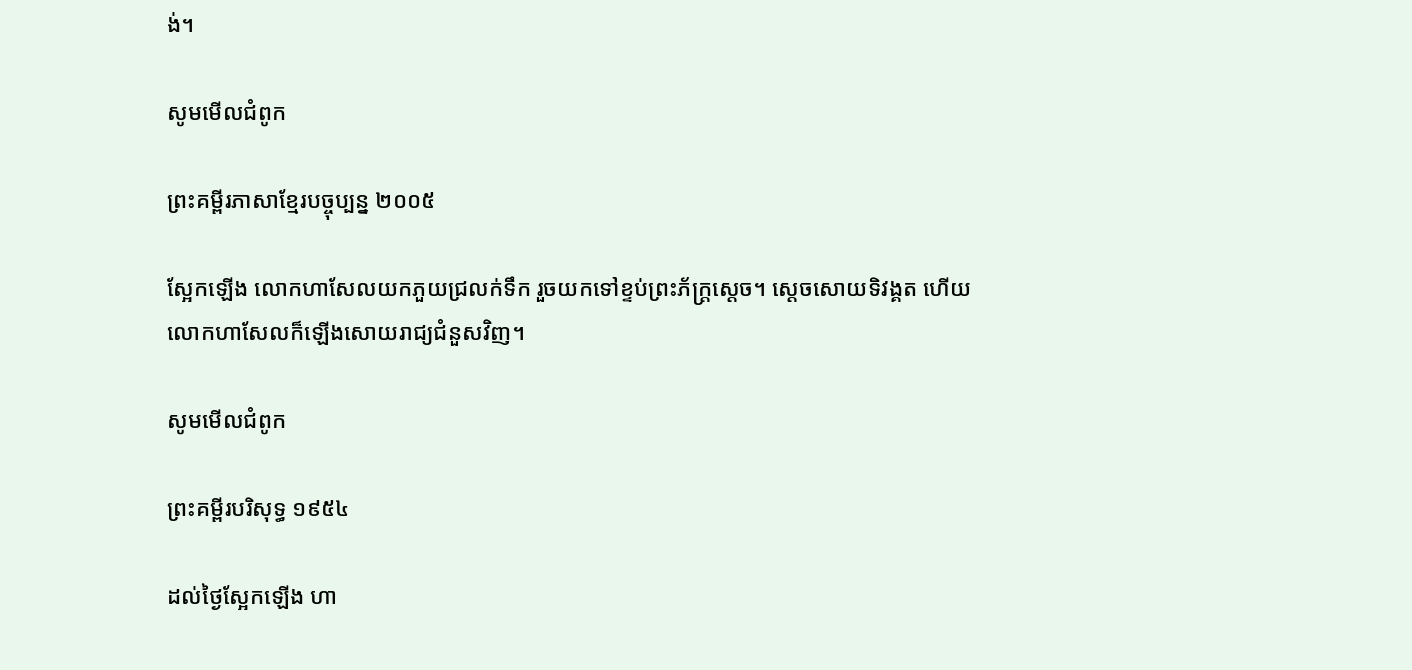ង់។

សូមមើលជំពូក

ព្រះគម្ពីរភាសាខ្មែរបច្ចុប្បន្ន ២០០៥

ស្អែកឡើង លោកហាសែលយកភួយជ្រលក់ទឹក រួចយកទៅខ្ទប់ព្រះ‌ភ័ក្ត្រស្ដេច។ ស្ដេចសោយទិវង្គត ហើយលោកហាសែលក៏ឡើងសោយរាជ្យជំនួសវិញ។

សូមមើលជំពូក

ព្រះគម្ពីរបរិសុទ្ធ ១៩៥៤

ដល់ថ្ងៃស្អែកឡើង ហា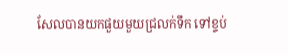សែលបានយកផួយមួយជ្រលក់ទឹក ទៅខ្ទប់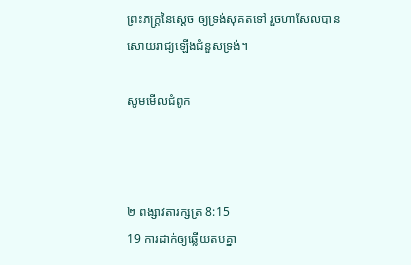ព្រះ‌ភក្ត្រនៃស្តេច ឲ្យទ្រង់សុគតទៅ រួចហាសែលបានសោយ‌រាជ្យឡើងជំនួសទ្រង់។

សូមមើលជំពូក



២ ពង្សាវ‌តារ‌ក្សត្រ 8:15
19 ការដាក់ឲ្យឆ្លើយតបគ្នា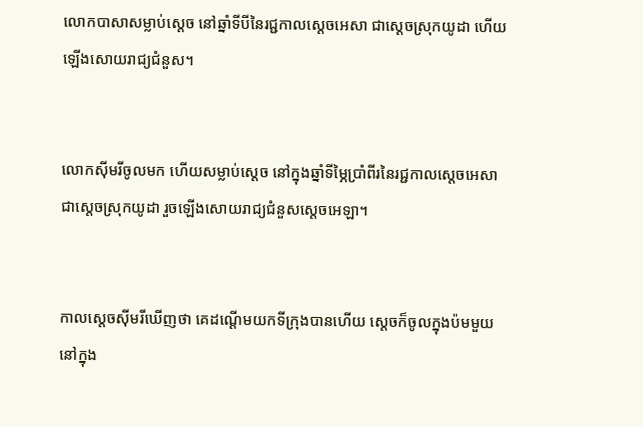លោកបាសាសម្លាប់ស្តេច នៅឆ្នាំទីបីនៃរជ្ជកាលស្តេចអេសា ជាស្តេចស្រុកយូដា ហើយឡើងសោយរាជ្យជំនួស។


លោកស៊ីមរីចូលមក ហើយសម្លាប់ស្តេច នៅក្នុងឆ្នាំទីម្ភៃប្រាំពីរនៃរជ្ជកាលស្តេចអេសា ជាស្តេចស្រុកយូដា រួចឡើងសោយរាជ្យជំនួសស្តេចអេឡា។


កាលស្តេចស៊ីមរីឃើញថា គេដណ្តើមយកទី‌ក្រុងបានហើយ ស្តេចក៏ចូលក្នុងប៉មមួយនៅក្នុង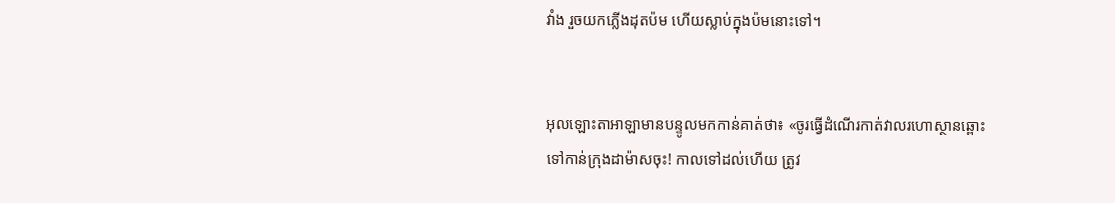វាំង រួចយកភ្លើងដុតប៉ម ហើយស្លាប់ក្នុងប៉មនោះទៅ។


អុលឡោះ‌តាអាឡាមានបន្ទូលមកកាន់គាត់ថា៖ «ចូរធ្វើដំណើរកាត់វាលរហោ‌ស្ថានឆ្ពោះទៅកាន់ក្រុងដាម៉ាសចុះ! កាលទៅដល់ហើយ ត្រូវ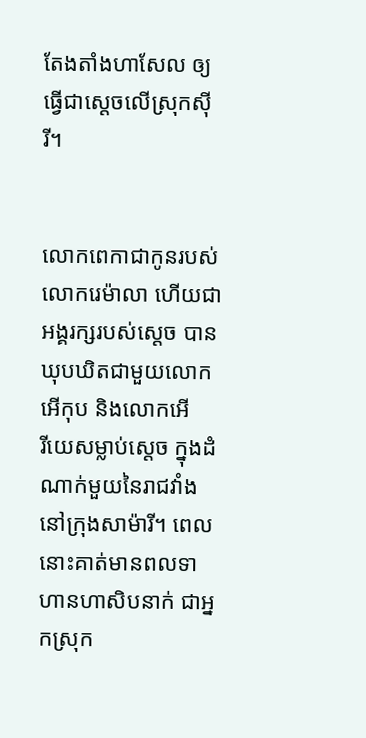តែង‌តាំងហាសែល ឲ្យធ្វើជាស្តេចលើស្រុកស៊ីរី។


លោកពេកាជាកូនរបស់លោករេម៉ា‌លា ហើយជាអង្គរក្សរបស់ស្តេច បានឃុប‌ឃិតជាមួយលោកអើកុប និងលោកអើរី‌យេសម្លាប់ស្តេច ក្នុងដំណាក់មួយនៃរាជ‌វាំង នៅក្រុងសាម៉ារី។ ពេលនោះគាត់មានពលទាហានហា‌សិបនាក់ ជាអ្នកស្រុក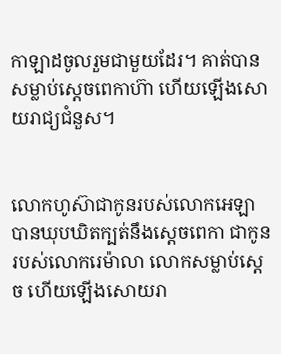កាឡាដចូលរួមជាមួយដែរ។ គាត់បានសម្លាប់ស្តេចពេកា‌ហ៊ា ហើយឡើងសោយរាជ្យជំនួស។


លោកហូស៊ាជាកូនរបស់លោកអេឡា បានឃុប‌ឃិតក្បត់នឹងស្តេចពេកា ជាកូនរបស់លោករេម៉ា‌លា លោកសម្លាប់ស្តេច ហើយឡើងសោយ‌រា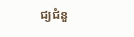ជ្យជំនួ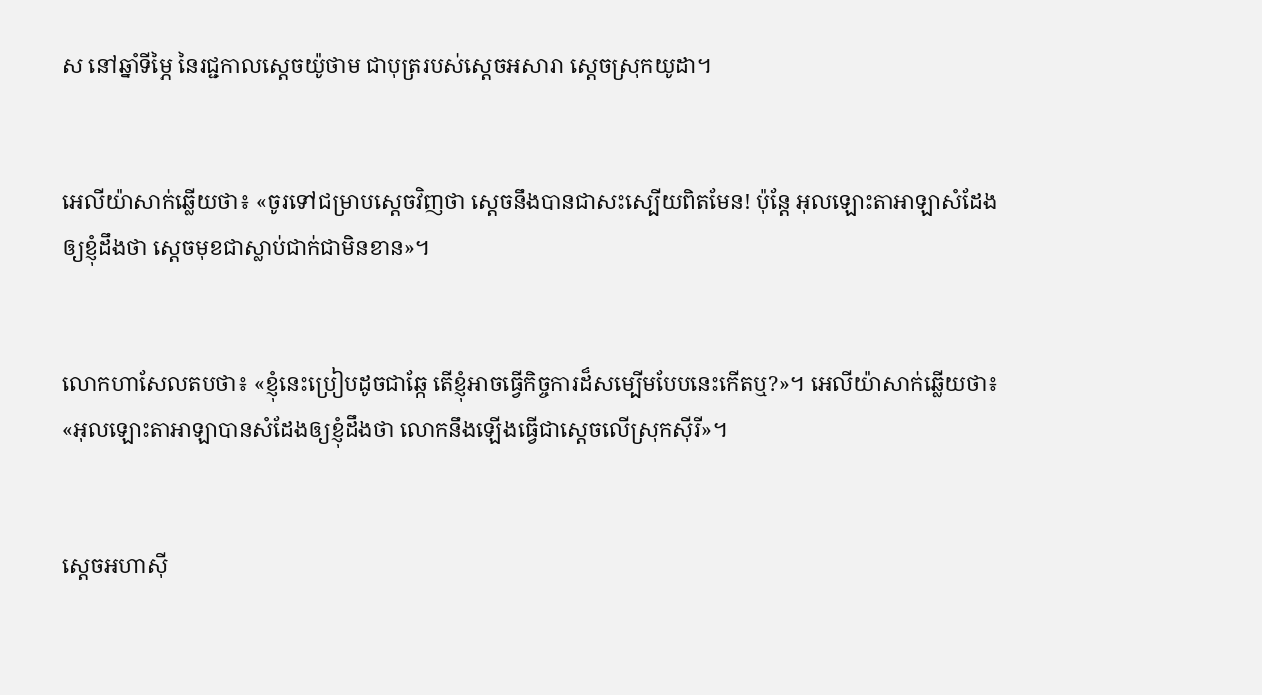ស នៅឆ្នាំទីម្ភៃ នៃរជ្ជកាលស្តេចយ៉ូថាម ជាបុត្ររបស់ស្តេចអសា‌រា ស្តេចស្រុកយូដា។


អេលី‌យ៉ាសាក់ឆ្លើយថា៖ «ចូរទៅជម្រាបស្តេចវិញថា ស្តេចនឹងបានជាសះ‌ស្បើយពិតមែន! ប៉ុន្តែ អុលឡោះ‌តាអាឡាសំដែងឲ្យខ្ញុំដឹងថា ស្តេចមុខជាស្លាប់ជាក់ជាមិនខាន»។


លោកហាសែលតបថា៖ «ខ្ញុំនេះប្រៀបដូចជាឆ្កែ តើខ្ញុំអាចធ្វើកិច្ចការដ៏សម្បើមបែបនេះកើតឬ?»។ អេលី‌យ៉ាសាក់ឆ្លើយថា៖ «អុលឡោះ‌តាអាឡាបានសំដែងឲ្យខ្ញុំដឹងថា លោកនឹងឡើងធ្វើជាស្តេចលើស្រុកស៊ីរី»។


ស្តេចអហា‌ស៊ី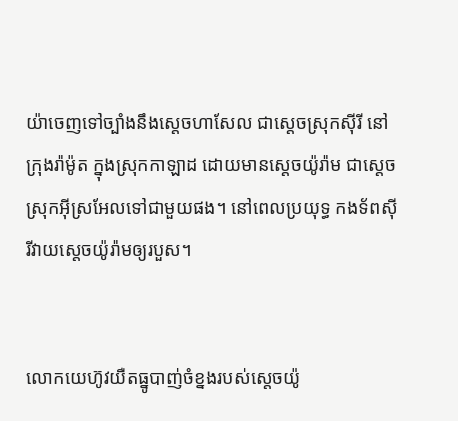យ៉ាចេញទៅច្បាំងនឹងស្តេចហាសែល ជាស្តេចស្រុកស៊ីរី នៅក្រុងរ៉ាម៉ូត ក្នុងស្រុកកាឡាដ ដោយមានស្តេចយ៉ូរ៉ាម ជាស្តេចស្រុកអ៊ីស្រ‌អែលទៅជាមួយផង។ នៅពេលប្រយុទ្ធ កង‌ទ័ពស៊ីរីវាយស្តេចយ៉ូរ៉ាមឲ្យរបួស។


លោកយេហ៊ូវយឺតធ្នូបាញ់ចំខ្នងរបស់ស្តេចយ៉ូ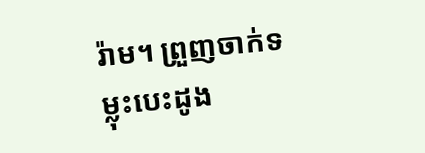រ៉ាម។ ព្រួញចាក់ទម្លុះបេះ‌ដូង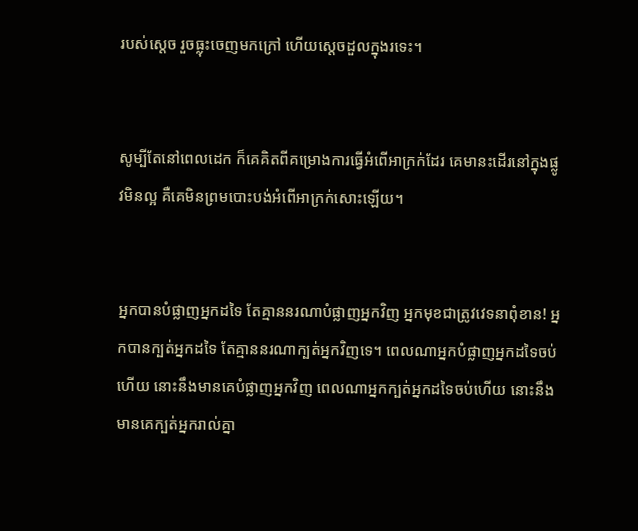របស់ស្តេច រួចធ្លុះចេញមកក្រៅ ហើយស្តេចដួលក្នុងរទេះ។


សូម្បីតែនៅពេលដេក ក៏គេគិតពីគម្រោង‌ការធ្វើអំពើអាក្រក់ដែរ គេមានះដើរនៅក្នុងផ្លូវមិនល្អ គឺគេមិនព្រមបោះបង់អំពើអាក្រក់សោះឡើយ។


អ្នកបានបំផ្លាញអ្នកដទៃ តែគ្មាននរណាបំផ្លាញអ្នកវិញ អ្នកមុខជាត្រូវវេទនាពុំ‌ខាន! អ្នកបានក្បត់អ្នកដទៃ តែគ្មាននរណាក្បត់អ្នកវិញទេ។ ពេលណាអ្នកបំផ្លាញអ្នកដទៃចប់ហើយ នោះនឹងមានគេបំផ្លាញអ្នកវិញ ពេលណាអ្នកក្បត់អ្នកដទៃចប់ហើយ នោះនឹងមានគេក្បត់អ្នករាល់គ្នា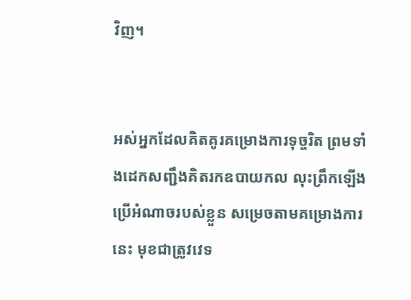វិញ។


អស់អ្នកដែលគិត‌គូរគម្រោង‌ការទុច្ចរិត ព្រមទាំងដេកសញ្ជឹងគិតរកឧបាយ‌កល លុះព្រឹកឡើងប្រើអំណាចរបស់ខ្លួន សម្រេចតាមគម្រោង‌ការនេះ មុខជាត្រូវវេទ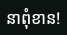នាពុំ‌ខាន!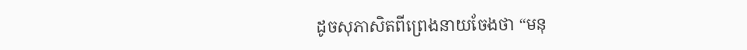ដូចសុភាសិតពីព្រេងនាយចែងថា “មនុ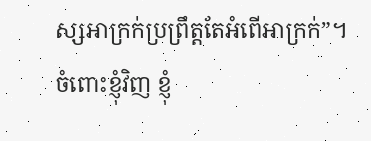ស្សអាក្រក់ប្រព្រឹត្តតែអំពើអាក្រក់”។ ចំពោះខ្ញុំវិញ ខ្ញុំ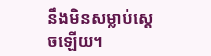នឹងមិនសម្លាប់ស្តេចឡើយ។